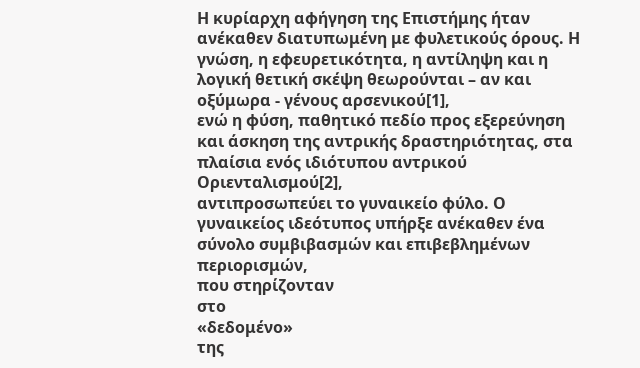Η κυρίαρχη αφήγηση της Επιστήμης ήταν
ανέκαθεν διατυπωμένη με φυλετικούς όρους. Η
γνώση, η εφευρετικότητα, η αντίληψη και η
λογική θετική σκέψη θεωρούνται – αν και
οξύμωρα - γένους αρσενικού[1],
ενώ η φύση, παθητικό πεδίο προς εξερεύνηση
και άσκηση της αντρικής δραστηριότητας, στα
πλαίσια ενός ιδιότυπου αντρικού
Οριενταλισμού[2],
αντιπροσωπεύει το γυναικείο φύλο. Ο
γυναικείος ιδεότυπος υπήρξε ανέκαθεν ένα
σύνολο συμβιβασμών και επιβεβλημένων
περιορισμών,
που στηρίζονταν
στο
«δεδομένο»
της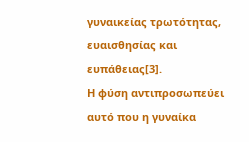γυναικείας τρωτότητας, ευαισθησίας και
ευπάθειας[3].
Η φύση αντιπροσωπεύει αυτό που η γυναίκα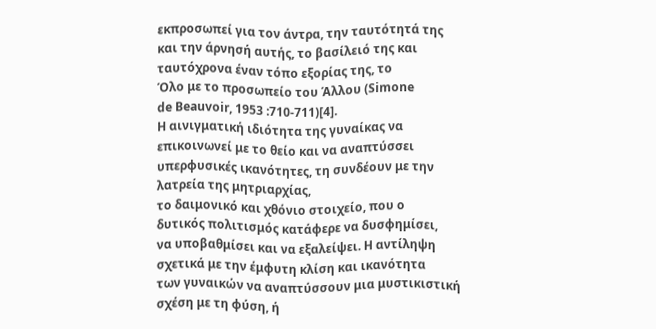εκπροσωπεί για τον άντρα, την ταυτότητά της
και την άρνησή αυτής, το βασίλειό της και
ταυτόχρονα έναν τόπο εξορίας της, το
Όλο με το προσωπείο του Άλλου (Simone
de Beauvoir, 1953 :710-711)[4].
Η αινιγματική ιδιότητα της γυναίκας να
επικοινωνεί με το θείο και να αναπτύσσει
υπερφυσικές ικανότητες, τη συνδέουν με την
λατρεία της μητριαρχίας,
το δαιμονικό και χθόνιο στοιχείο, που ο
δυτικός πολιτισμός κατάφερε να δυσφημίσει,
να υποβαθμίσει και να εξαλείψει. Η αντίληψη
σχετικά με την έμφυτη κλίση και ικανότητα
των γυναικών να αναπτύσσουν μια μυστικιστική
σχέση με τη φύση, ή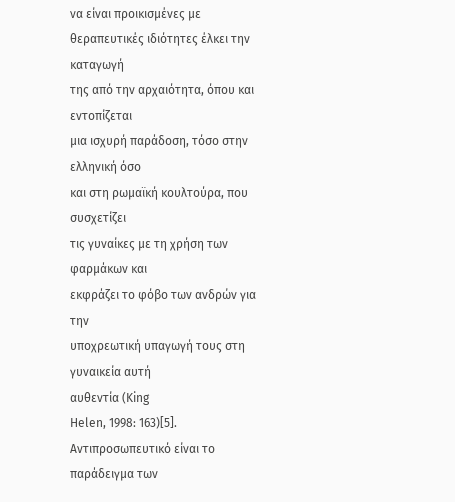να είναι προικισμένες με
θεραπευτικές ιδιότητες έλκει την καταγωγή
της από την αρχαιότητα, όπου και εντοπίζεται
μια ισχυρή παράδοση, τόσο στην ελληνική όσο
και στη ρωμαϊκή κουλτούρα, που συσχετίζει
τις γυναίκες με τη χρήση των φαρμάκων και
εκφράζει το φόβο των ανδρών για την
υποχρεωτική υπαγωγή τους στη γυναικεία αυτή
αυθεντία (King
Helen, 1998: 163)[5].
Αντιπροσωπευτικό είναι το παράδειγμα των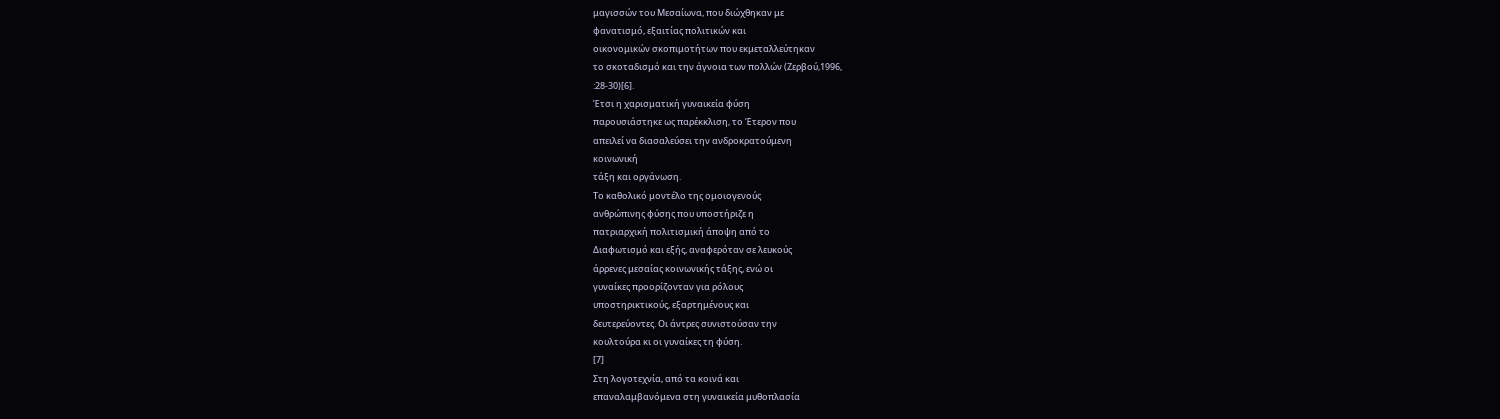μαγισσών του Μεσαίωνα, που διώχθηκαν με
φανατισμό, εξαιτίας πολιτικών και
οικονομικών σκοπιμοτήτων που εκμεταλλεύτηκαν
το σκοταδισμό και την άγνοια των πολλών (Ζερβού,1996,
:28-30)[6].
Έτσι η χαρισματική γυναικεία φύση
παρουσιάστηκε ως παρέκκλιση, το Έτερον που
απειλεί να διασαλεύσει την ανδροκρατούμενη
κοινωνική
τάξη και οργάνωση.
Το καθολικό μοντέλο της ομοιογενούς
ανθρώπινης φύσης που υποστήριζε η
πατριαρχική πολιτισμική άποψη από το
Διαφωτισμό και εξής, αναφερόταν σε λευκούς
άρρενες μεσαίας κοινωνικής τάξης, ενώ οι
γυναίκες προορίζονταν για ρόλους
υποστηρικτικούς, εξαρτημένους και
δευτερεύοντες. Οι άντρες συνιστούσαν την
κουλτούρα κι οι γυναίκες τη φύση.
[7]
Στη λογοτεχνία, από τα κοινά και
επαναλαμβανόμενα στη γυναικεία μυθοπλασία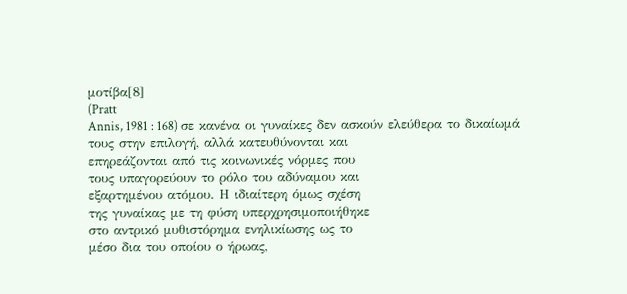μοτίβα[8]
(Pratt
Annis, 1981 : 168) σε κανένα οι γυναίκες δεν ασκούν ελεύθερα το δικαίωμά
τους στην επιλογή, αλλά κατευθύνονται και
επηρεάζονται από τις κοινωνικές νόρμες που
τους υπαγορεύουν το ρόλο του αδύναμου και
εξαρτημένου ατόμου. Η ιδιαίτερη όμως σχέση
της γυναίκας με τη φύση υπερχρησιμοποιήθηκε
στο αντρικό μυθιστόρημα ενηλικίωσης ως το
μέσο δια του οποίου ο ήρωας,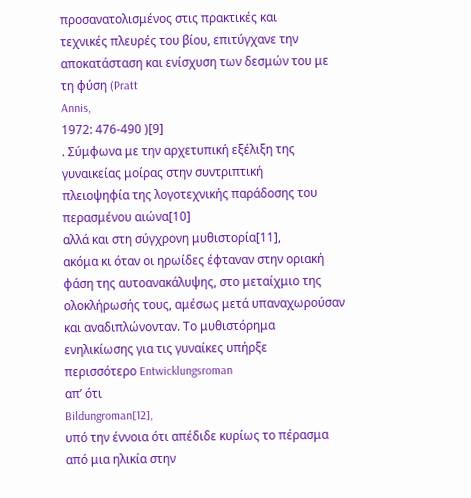προσανατολισμένος στις πρακτικές και
τεχνικές πλευρές του βίου, επιτύγχανε την
αποκατάσταση και ενίσχυση των δεσμών του με
τη φύση (Pratt
Annis,
1972: 476-490 )[9]
. Σύμφωνα με την αρχετυπική εξέλιξη της
γυναικείας μοίρας στην συντριπτική
πλειοψηφία της λογοτεχνικής παράδοσης του
περασμένου αιώνα[10]
αλλά και στη σύγχρονη μυθιστορία[11],
ακόμα κι όταν οι ηρωίδες έφταναν στην οριακή
φάση της αυτοανακάλυψης, στο μεταίχμιο της
ολοκλήρωσής τους, αμέσως μετά υπαναχωρούσαν
και αναδιπλώνονταν. Το μυθιστόρημα
ενηλικίωσης για τις γυναίκες υπήρξε
περισσότερο Entwicklungsroman
απ’ ότι
Bildungroman[12],
υπό την έννοια ότι απέδιδε κυρίως το πέρασμα
από μια ηλικία στην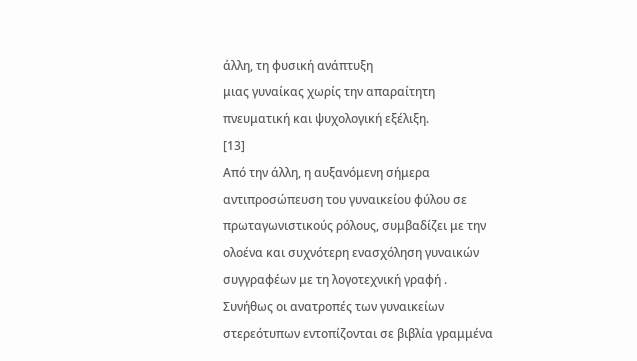άλλη, τη φυσική ανάπτυξη
μιας γυναίκας χωρίς την απαραίτητη
πνευματική και ψυχολογική εξέλιξη.
[13]
Από την άλλη, η αυξανόμενη σήμερα
αντιπροσώπευση του γυναικείου φύλου σε
πρωταγωνιστικούς ρόλους, συμβαδίζει με την
ολοένα και συχνότερη ενασχόληση γυναικών
συγγραφέων με τη λογοτεχνική γραφή .
Συνήθως οι ανατροπές των γυναικείων
στερεότυπων εντοπίζονται σε βιβλία γραμμένα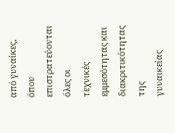από γυναίκες, όπου επιστρατεύονται όλες οι
τεχνικές εμμεσότητας και διακριτικότητας της
γυναικείας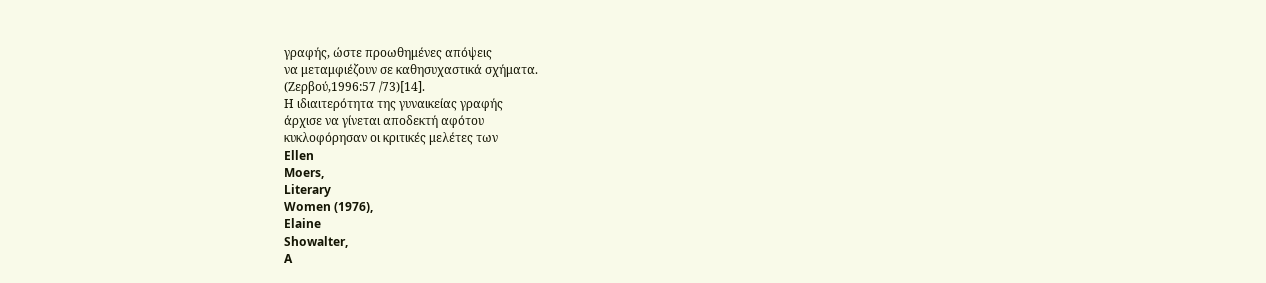γραφής, ώστε προωθημένες απόψεις
να μεταμφιέζουν σε καθησυχαστικά σχήματα.
(Ζερβού,1996:57 /73)[14].
Η ιδιαιτερότητα της γυναικείας γραφής
άρχισε να γίνεται αποδεκτή αφότου
κυκλοφόρησαν οι κριτικές μελέτες των
Ellen
Moers,
Literary
Women (1976),
Elaine
Showalter,
A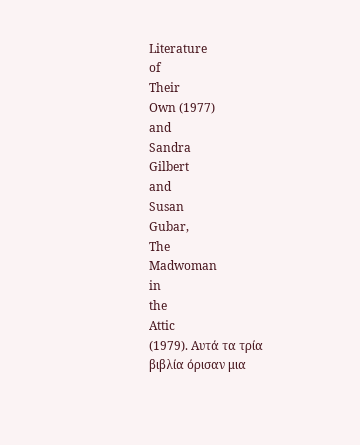Literature
of
Their
Own (1977)
and
Sandra
Gilbert
and
Susan
Gubar,
The
Madwoman
in
the
Attic
(1979). Αυτά τα τρία βιβλία όρισαν μια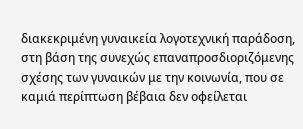διακεκριμένη γυναικεία λογοτεχνική παράδοση,
στη βάση της συνεχώς επαναπροσδιοριζόμενης
σχέσης των γυναικών με την κοινωνία, που σε
καμιά περίπτωση βέβαια δεν οφείλεται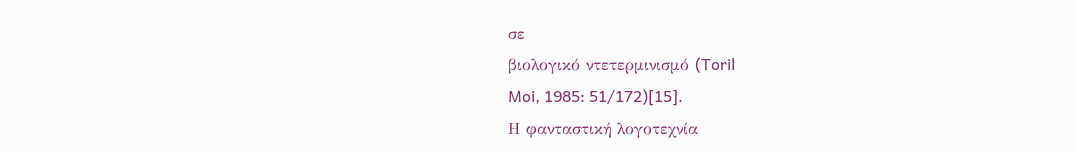σε
βιολογικό ντετερμινισμό (Toril
Moi, 1985: 51/172)[15].
Η φανταστική λογοτεχνία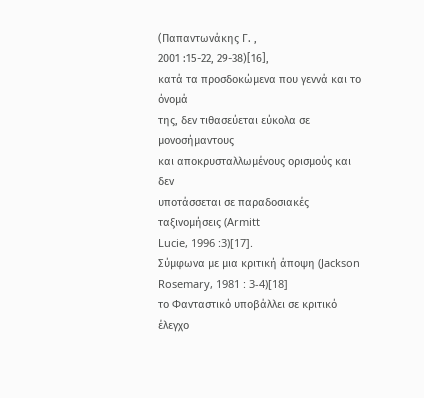(Παπαντωνάκης Γ. ,
2001 :15-22, 29-38)[16],
κατά τα προσδοκώμενα που γεννά και το όνομά
της, δεν τιθασεύεται εύκολα σε μονοσήμαντους
και αποκρυσταλλωμένους ορισμούς και δεν
υποτάσσεται σε παραδοσιακές ταξινομήσεις (Armitt
Lucie, 1996 :3)[17].
Σύμφωνα με μια κριτική άποψη (Jackson
Rosemary, 1981 : 3-4)[18]
το Φανταστικό υποβάλλει σε κριτικό έλεγχο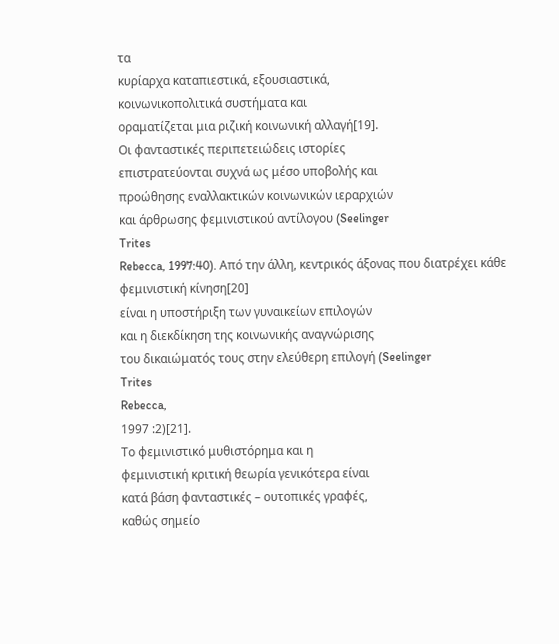τα
κυρίαρχα καταπιεστικά, εξουσιαστικά,
κοινωνικοπολιτικά συστήματα και
οραματίζεται μια ριζική κοινωνική αλλαγή[19].
Οι φανταστικές περιπετειώδεις ιστορίες
επιστρατεύονται συχνά ως μέσο υποβολής και
προώθησης εναλλακτικών κοινωνικών ιεραρχιών
και άρθρωσης φεμινιστικού αντίλογου (Seelinger
Trites
Rebecca, 1997:40). Από την άλλη, κεντρικός άξονας που διατρέχει κάθε
φεμινιστική κίνηση[20]
είναι η υποστήριξη των γυναικείων επιλογών
και η διεκδίκηση της κοινωνικής αναγνώρισης
του δικαιώματός τους στην ελεύθερη επιλογή (Seelinger
Trites
Rebecca,
1997 :2)[21].
Το φεμινιστικό μυθιστόρημα και η
φεμινιστική κριτική θεωρία γενικότερα είναι
κατά βάση φανταστικές – ουτοπικές γραφές,
καθώς σημείο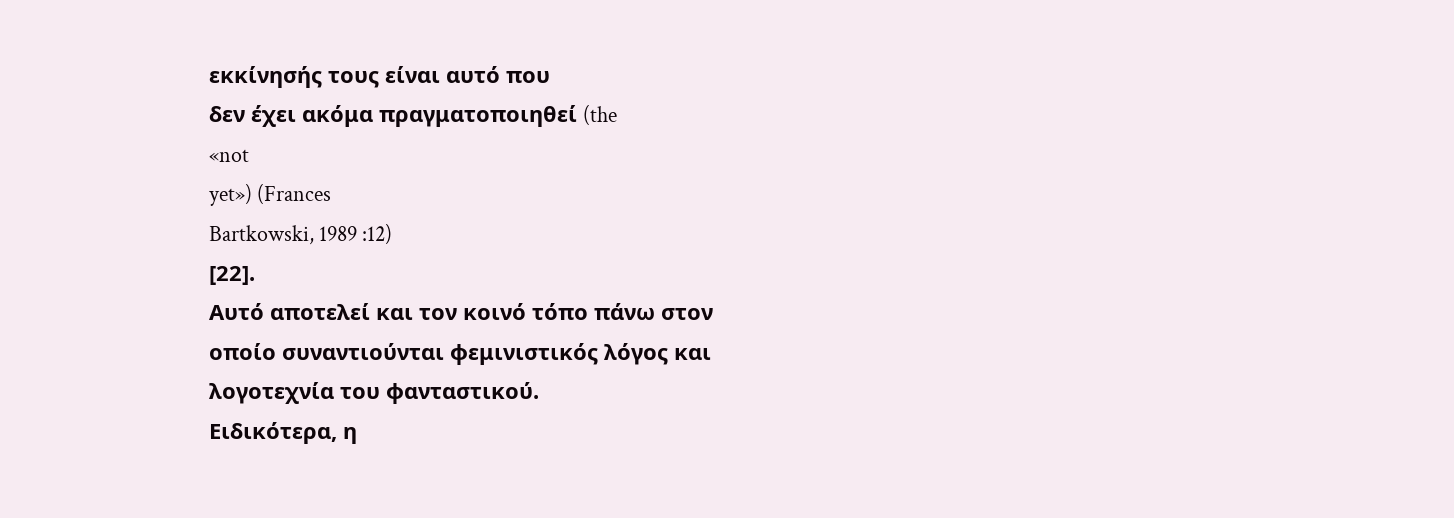εκκίνησής τους είναι αυτό που
δεν έχει ακόμα πραγματοποιηθεί (the
«not
yet») (Frances
Bartkowski, 1989 :12)
[22].
Αυτό αποτελεί και τον κοινό τόπο πάνω στον
οποίο συναντιούνται φεμινιστικός λόγος και
λογοτεχνία του φανταστικού.
Ειδικότερα, η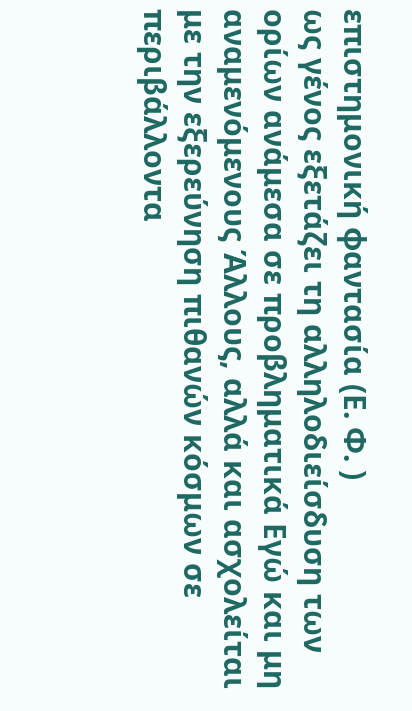επιστημονική φαντασία (Ε. Φ. )
ως γένος εξετάζει τη αλληλοδιείσδυση των
ορίων ανάμεσα σε προβληματικά Εγώ και μη
αναμενόμενους Άλλους, αλλά και ασχολείται
με την εξερεύνηση πιθανών κόσμων σε
περιβάλλοντα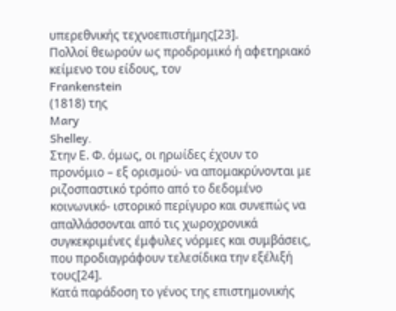υπερεθνικής τεχνοεπιστήμης[23].
Πολλοί θεωρούν ως προδρομικό ή αφετηριακό
κείμενο του είδους, τον
Frankenstein
(1818) της
Mary
Shelley.
Στην Ε. Φ. όμως, οι ηρωίδες έχουν το
προνόμιο – εξ ορισμού- να απομακρύνονται με
ριζοσπαστικό τρόπο από το δεδομένο
κοινωνικό- ιστορικό περίγυρο και συνεπώς να
απαλλάσσονται από τις χωροχρονικά
συγκεκριμένες έμφυλες νόρμες και συμβάσεις,
που προδιαγράφουν τελεσίδικα την εξέλιξή
τους[24].
Κατά παράδοση το γένος της επιστημονικής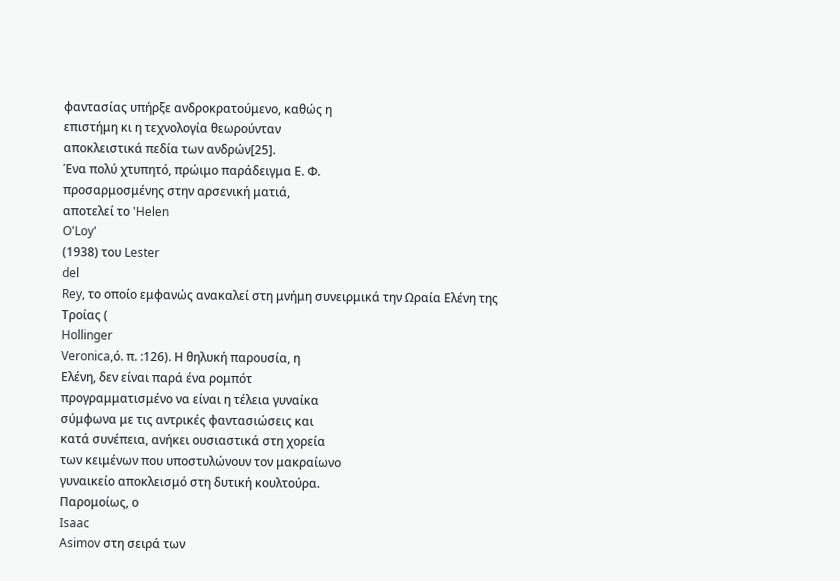φαντασίας υπήρξε ανδροκρατούμενο, καθώς η
επιστήμη κι η τεχνολογία θεωρούνταν
αποκλειστικά πεδία των ανδρών[25].
Ένα πολύ χτυπητό, πρώιμο παράδειγμα Ε. Φ.
προσαρμοσμένης στην αρσενική ματιά,
αποτελεί το 'Helen
O'Loy'
(1938) του Lester
del
Rey, το οποίο εμφανώς ανακαλεί στη μνήμη συνειρμικά την Ωραία Ελένη της
Τροίας (
Hollinger
Veronica,ό. π. :126). Η θηλυκή παρουσία, η
Ελένη, δεν είναι παρά ένα ρομπότ
προγραμματισμένο να είναι η τέλεια γυναίκα
σύμφωνα με τις αντρικές φαντασιώσεις και
κατά συνέπεια, ανήκει ουσιαστικά στη χορεία
των κειμένων που υποστυλώνουν τον μακραίωνο
γυναικείο αποκλεισμό στη δυτική κουλτούρα.
Παρομοίως, ο
Isaac
Asimov στη σειρά των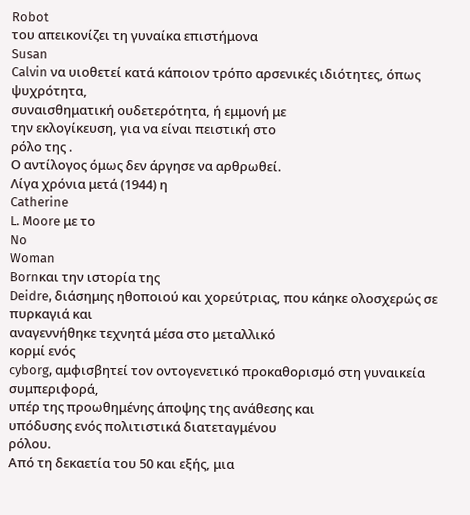Robot
του απεικονίζει τη γυναίκα επιστήμονα
Susan
Calvin να υιοθετεί κατά κάποιον τρόπο αρσενικές ιδιότητες, όπως ψυχρότητα,
συναισθηματική ουδετερότητα, ή εμμονή με
την εκλογίκευση, για να είναι πειστική στο
ρόλο της .
Ο αντίλογος όμως δεν άργησε να αρθρωθεί.
Λίγα χρόνια μετά (1944) η
Catherine
L. Moore με το
No
Woman
Bornκαι την ιστορία της
Deidre, διάσημης ηθοποιού και χορεύτριας, που κάηκε ολοσχερώς σε πυρκαγιά και
αναγεννήθηκε τεχνητά μέσα στο μεταλλικό
κορμί ενός
cyborg, αμφισβητεί τον οντογενετικό προκαθορισμό στη γυναικεία συμπεριφορά,
υπέρ της προωθημένης άποψης της ανάθεσης και
υπόδυσης ενός πολιτιστικά διατεταγμένου
ρόλου.
Από τη δεκαετία του 50 και εξής, μια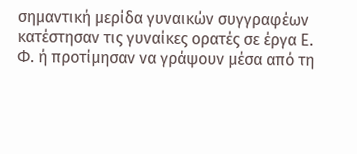σημαντική μερίδα γυναικών συγγραφέων
κατέστησαν τις γυναίκες ορατές σε έργα Ε.
Φ. ή προτίμησαν να γράψουν μέσα από τη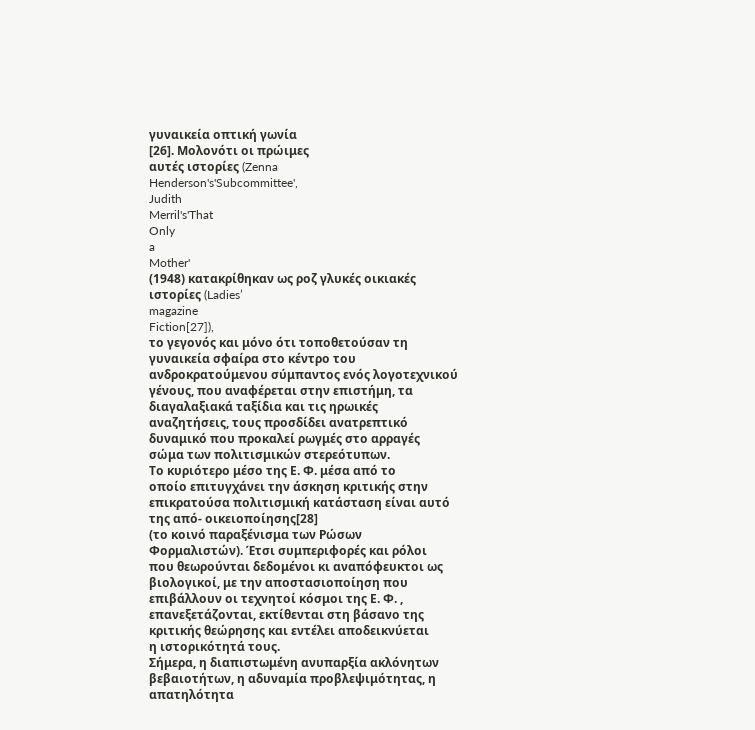γυναικεία οπτική γωνία
[26]. Μολονότι οι πρώιμες
αυτές ιστορίες (Zenna
Henderson's'Subcommittee',
Judith
Merril's'That
Only
a
Mother'
(1948) κατακρίθηκαν ως ροζ γλυκές οικιακές
ιστορίες (Ladies’
magazine
Fiction[27]),
το γεγονός και μόνο ότι τοποθετούσαν τη
γυναικεία σφαίρα στο κέντρο του
ανδροκρατούμενου σύμπαντος ενός λογοτεχνικού
γένους, που αναφέρεται στην επιστήμη, τα
διαγαλαξιακά ταξίδια και τις ηρωικές
αναζητήσεις, τους προσδίδει ανατρεπτικό
δυναμικό που προκαλεί ρωγμές στο αρραγές
σώμα των πολιτισμικών στερεότυπων.
Το κυριότερο μέσο της Ε. Φ. μέσα από το
οποίο επιτυγχάνει την άσκηση κριτικής στην
επικρατούσα πολιτισμική κατάσταση είναι αυτό
της από- οικειοποίησης[28]
(το κοινό παραξένισμα των Ρώσων
Φορμαλιστών). Έτσι συμπεριφορές και ρόλοι
που θεωρούνται δεδομένοι κι αναπόφευκτοι ως
βιολογικοί, με την αποστασιοποίηση που
επιβάλλουν οι τεχνητοί κόσμοι της Ε. Φ. ,
επανεξετάζονται, εκτίθενται στη βάσανο της
κριτικής θεώρησης και εντέλει αποδεικνύεται
η ιστορικότητά τους.
Σήμερα, η διαπιστωμένη ανυπαρξία ακλόνητων
βεβαιοτήτων, η αδυναμία προβλεψιμότητας, η
απατηλότητα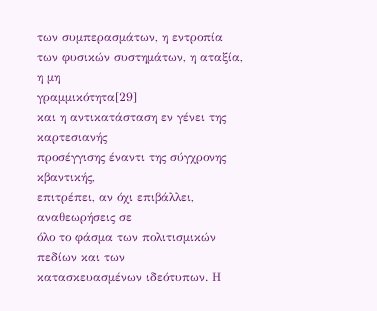των συμπερασμάτων, η εντροπία
των φυσικών συστημάτων, η αταξία, η μη
γραμμικότητα[29]
και η αντικατάσταση εν γένει της καρτεσιανής
προσέγγισης έναντι της σύγχρονης κβαντικής,
επιτρέπει, αν όχι επιβάλλει, αναθεωρήσεις σε
όλο το φάσμα των πολιτισμικών πεδίων και των
κατασκευασμένων ιδεότυπων. Η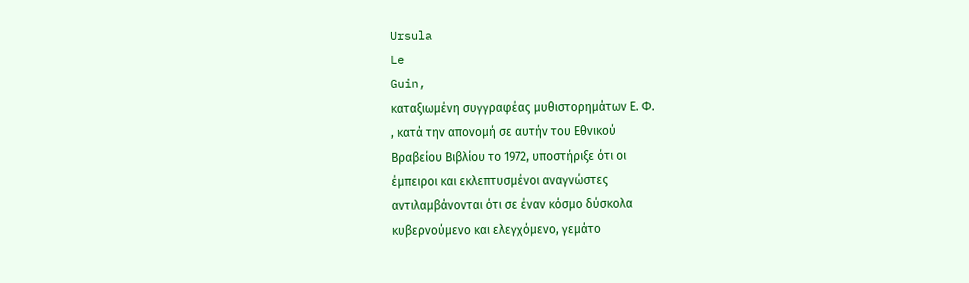Ursula
Le
Guin,
καταξιωμένη συγγραφέας μυθιστορημάτων Ε. Φ.
, κατά την απονομή σε αυτήν του Εθνικού
Βραβείου Βιβλίου το 1972, υποστήριξε ότι οι
έμπειροι και εκλεπτυσμένοι αναγνώστες
αντιλαμβάνονται ότι σε έναν κόσμο δύσκολα
κυβερνούμενο και ελεγχόμενο, γεμάτο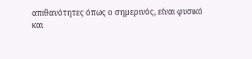απιθανότητες όπως ο σημερινός, είναι φυσικό
και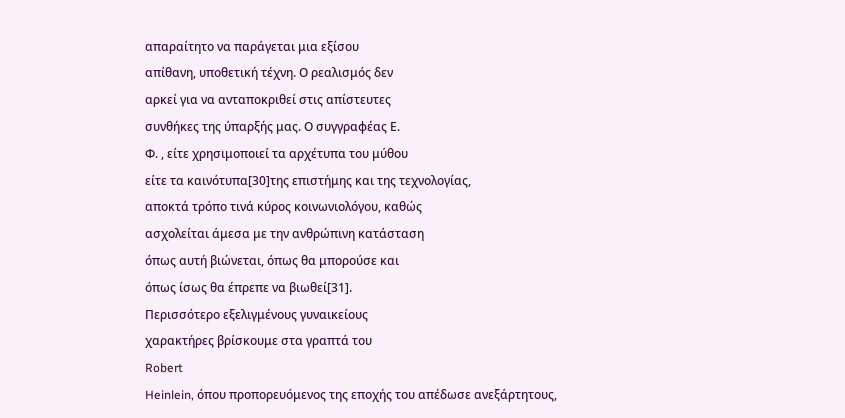απαραίτητο να παράγεται μια εξίσου
απίθανη, υποθετική τέχνη. Ο ρεαλισμός δεν
αρκεί για να ανταποκριθεί στις απίστευτες
συνθήκες της ύπαρξής μας. Ο συγγραφέας Ε.
Φ. , είτε χρησιμοποιεί τα αρχέτυπα του μύθου
είτε τα καινότυπα[30]της επιστήμης και της τεχνολογίας,
αποκτά τρόπο τινά κύρος κοινωνιολόγου, καθώς
ασχολείται άμεσα με την ανθρώπινη κατάσταση
όπως αυτή βιώνεται, όπως θα μπορούσε και
όπως ίσως θα έπρεπε να βιωθεί[31].
Περισσότερο εξελιγμένους γυναικείους
χαρακτήρες βρίσκουμε στα γραπτά του
Robert
Heinlein, όπου προπορευόμενος της εποχής του απέδωσε ανεξάρτητους,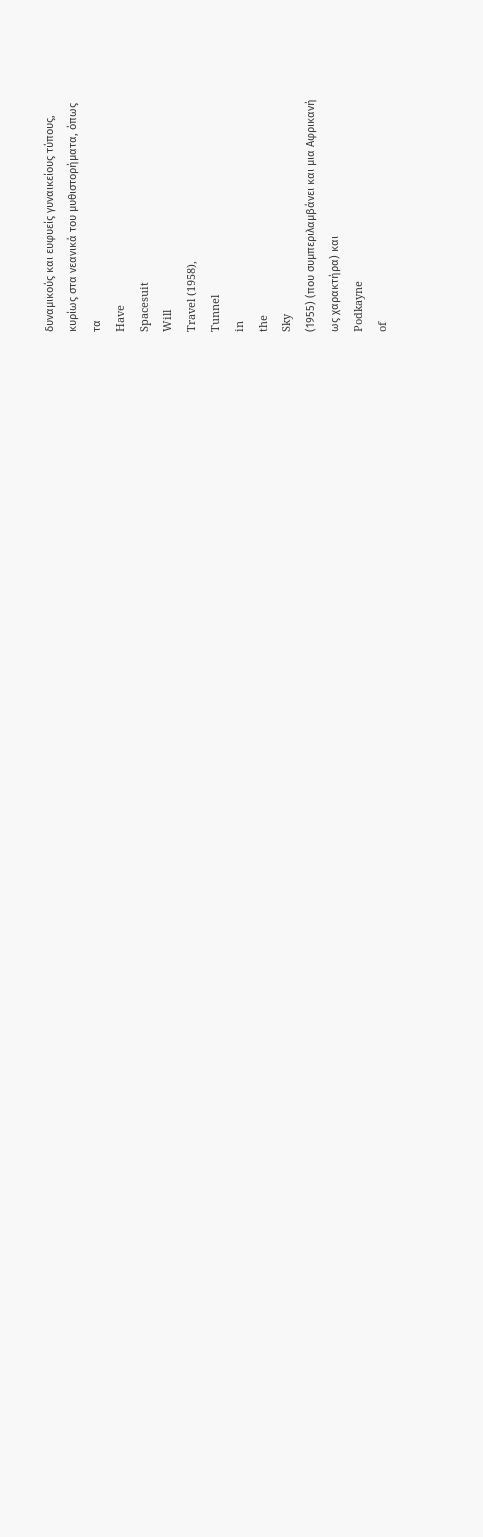δυναμικούς και ευφυείς γυναικείους τύπους,
κυρίως στα νεανικά του μυθιστορήματα, όπως
τα
Have
Spacesuit
Will
Travel (1958),
Tunnel
in
the
Sky
(1955) (που συμπεριλαμβάνει και μια Αφρικανή
ως χαρακτήρα) και
Podkayne
of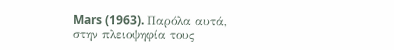Mars (1963). Παρόλα αυτά, στην πλειοψηφία τους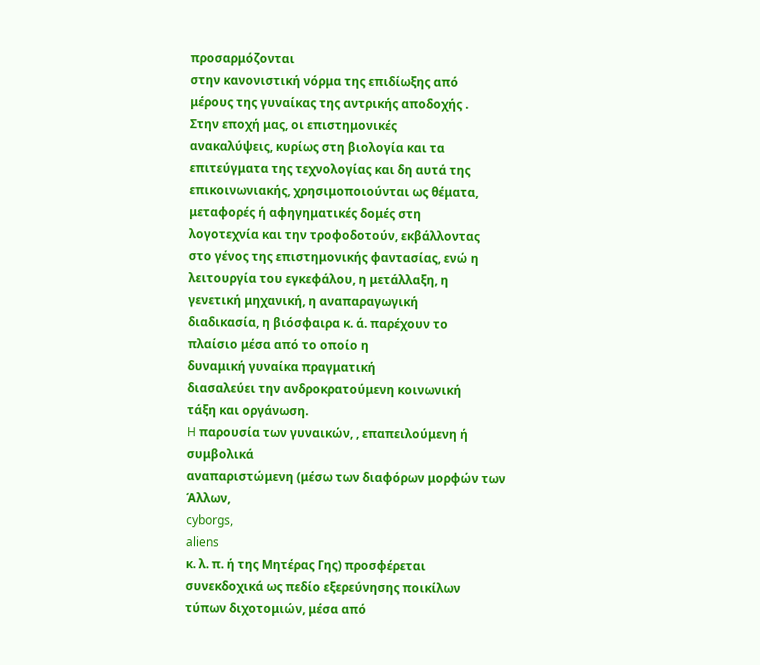προσαρμόζονται
στην κανονιστική νόρμα της επιδίωξης από
μέρους της γυναίκας της αντρικής αποδοχής .
Στην εποχή μας, οι επιστημονικές
ανακαλύψεις, κυρίως στη βιολογία και τα
επιτεύγματα της τεχνολογίας και δη αυτά της
επικοινωνιακής, χρησιμοποιούνται ως θέματα,
μεταφορές ή αφηγηματικές δομές στη
λογοτεχνία και την τροφοδοτούν, εκβάλλοντας
στο γένος της επιστημονικής φαντασίας, ενώ η
λειτουργία του εγκεφάλου, η μετάλλαξη, η
γενετική μηχανική, η αναπαραγωγική
διαδικασία, η βιόσφαιρα κ. ά. παρέχουν το
πλαίσιο μέσα από το οποίο η
δυναμική γυναίκα πραγματική
διασαλεύει την ανδροκρατούμενη κοινωνική
τάξη και οργάνωση.
H παρουσία των γυναικών, , επαπειλούμενη ή συμβολικά
αναπαριστώμενη (μέσω των διαφόρων μορφών των
Άλλων,
cyborgs,
aliens
κ. λ. π. ή της Μητέρας Γης) προσφέρεται
συνεκδοχικά ως πεδίο εξερεύνησης ποικίλων
τύπων διχοτομιών, μέσα από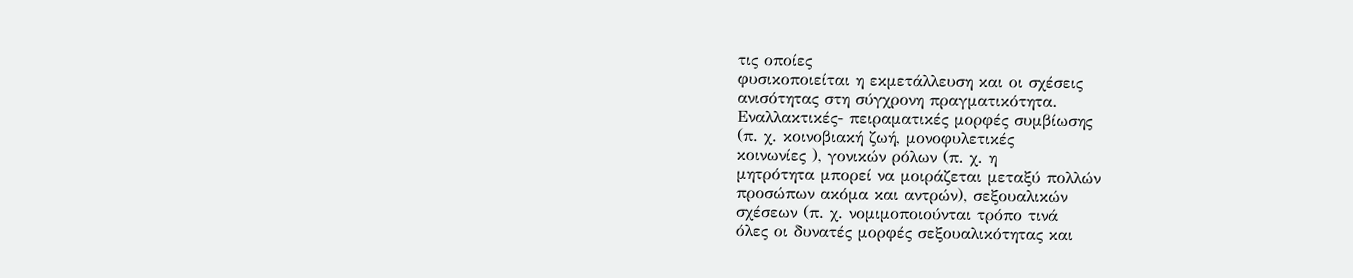τις οποίες
φυσικοποιείται η εκμετάλλευση και οι σχέσεις
ανισότητας στη σύγχρονη πραγματικότητα.
Εναλλακτικές- πειραματικές μορφές συμβίωσης
(π. χ. κοινοβιακή ζωή, μονοφυλετικές
κοινωνίες ), γονικών ρόλων (π. χ. η
μητρότητα μπορεί να μοιράζεται μεταξύ πολλών
προσώπων ακόμα και αντρών), σεξουαλικών
σχέσεων (π. χ. νομιμοποιούνται τρόπο τινά
όλες οι δυνατές μορφές σεξουαλικότητας και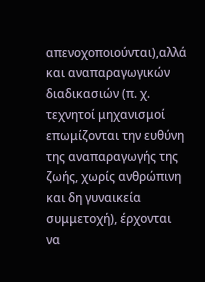απενοχοποιούνται),αλλά και αναπαραγωγικών
διαδικασιών (π. χ. τεχνητοί μηχανισμοί
επωμίζονται την ευθύνη της αναπαραγωγής της
ζωής, χωρίς ανθρώπινη και δη γυναικεία
συμμετοχή), έρχονται να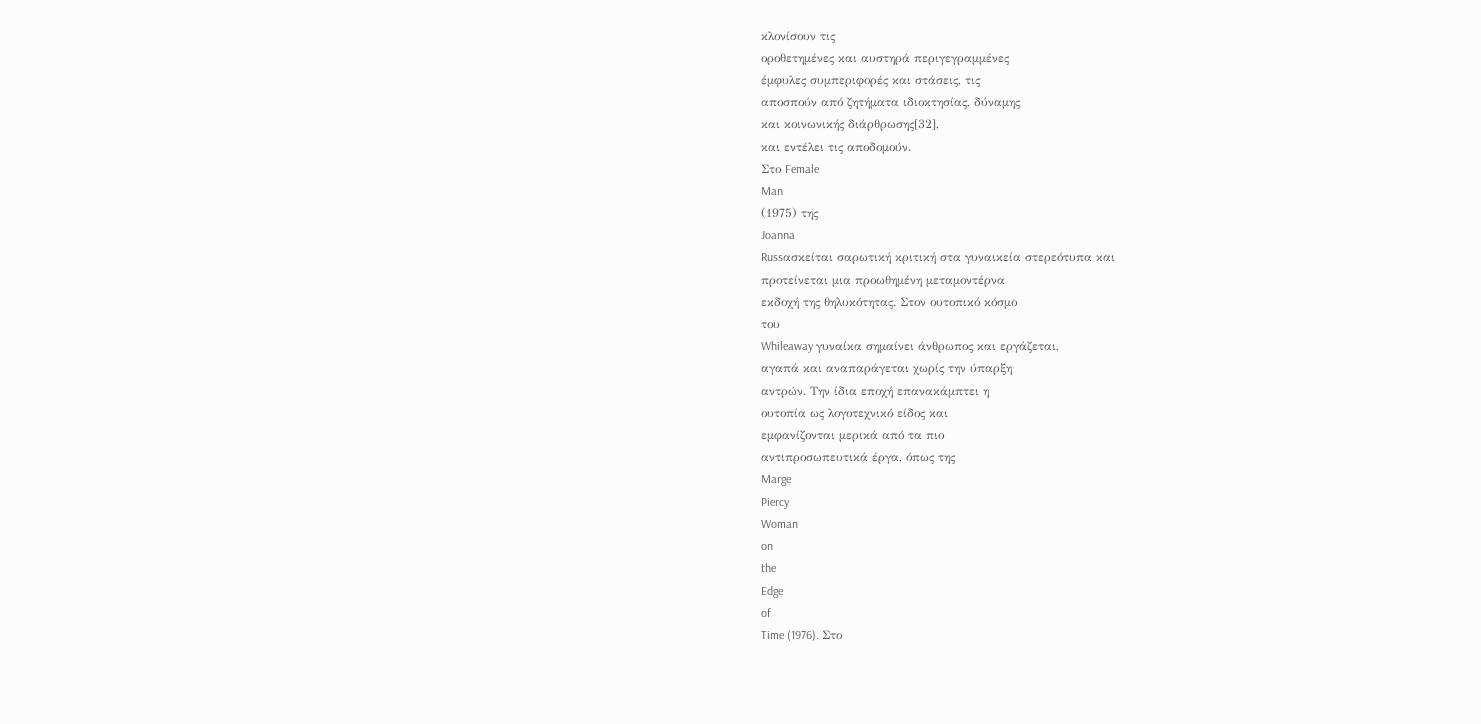κλονίσουν τις
οροθετημένες και αυστηρά περιγεγραμμένες
έμφυλες συμπεριφορές και στάσεις, τις
αποσπούν από ζητήματα ιδιοκτησίας, δύναμης
και κοινωνικής διάρθρωσης[32],
και εντέλει τις αποδομούν.
Στο Female
Man
(1975) της
Joanna
Russασκείται σαρωτική κριτική στα γυναικεία στερεότυπα και
προτείνεται μια προωθημένη μεταμοντέρνα
εκδοχή της θηλυκότητας. Στον ουτοπικό κόσμο
του
Whileaway γυναίκα σημαίνει άνθρωπος και εργάζεται,
αγαπά και αναπαράγεται χωρίς την ύπαρξη
αντρών. Την ίδια εποχή επανακάμπτει η
ουτοπία ως λογοτεχνικό είδος και
εμφανίζονται μερικά από τα πιο
αντιπροσωπευτικά έργα, όπως της
Marge
Piercy
Woman
on
the
Edge
of
Time (1976). Στο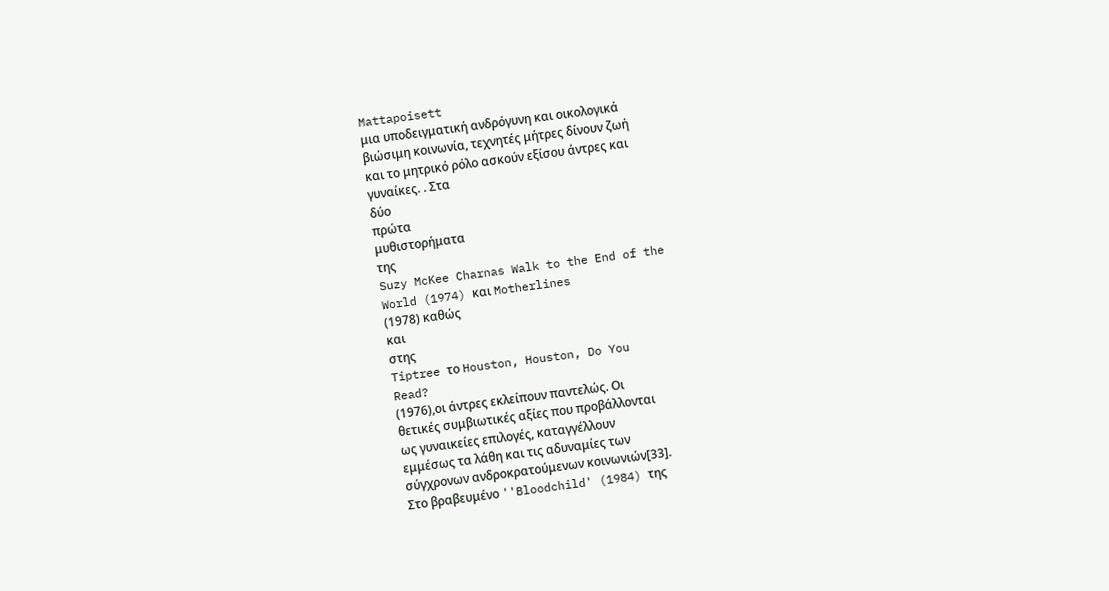Mattapoisett
μια υποδειγματική ανδρόγυνη και οικολογικά
βιώσιμη κοινωνία, τεχνητές μήτρες δίνουν ζωή
και το μητρικό ρόλο ασκούν εξίσου άντρες και
γυναίκες. . Στα
δύο
πρώτα
μυθιστορήματα
της
Suzy McKee Charnas Walk to the End of the
World (1974) και Motherlines
(1978) καθώς
και
στης
Tiptree το Houston, Houston, Do You
Read?
(1976),οι άντρες εκλείπουν παντελώς. Οι
θετικές συμβιωτικές αξίες που προβάλλονται
ως γυναικείες επιλογές, καταγγέλλουν
εμμέσως τα λάθη και τις αδυναμίες των
σύγχρονων ανδροκρατούμενων κοινωνιών[33].
Στο βραβευμένο ''Bloodchild' (1984) της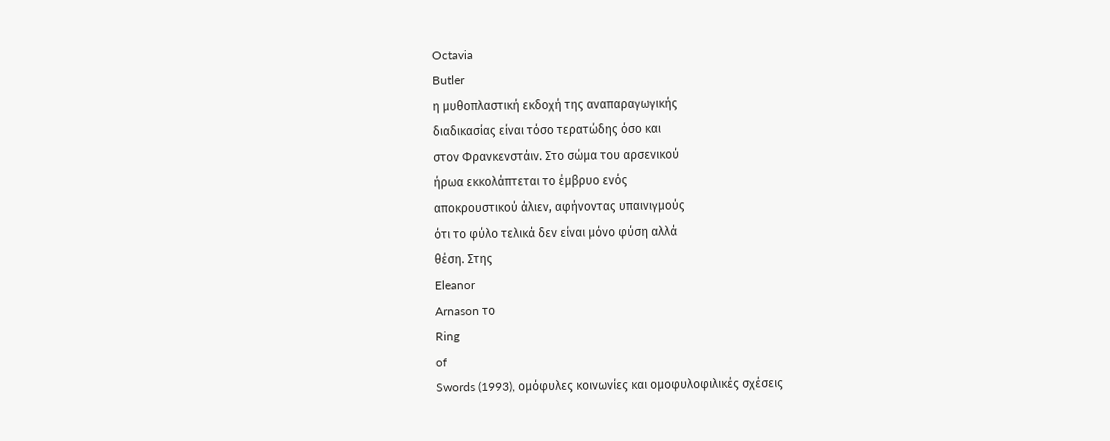Octavia
Butler
η μυθοπλαστική εκδοχή της αναπαραγωγικής
διαδικασίας είναι τόσο τερατώδης όσο και
στον Φρανκενστάιν. Στο σώμα του αρσενικού
ήρωα εκκολάπτεται το έμβρυο ενός
αποκρουστικού άλιεν, αφήνοντας υπαινιγμούς
ότι το φύλο τελικά δεν είναι μόνο φύση αλλά
θέση. Στης
Eleanor
Arnason το
Ring
of
Swords (1993), ομόφυλες κοινωνίες και ομοφυλοφιλικές σχέσεις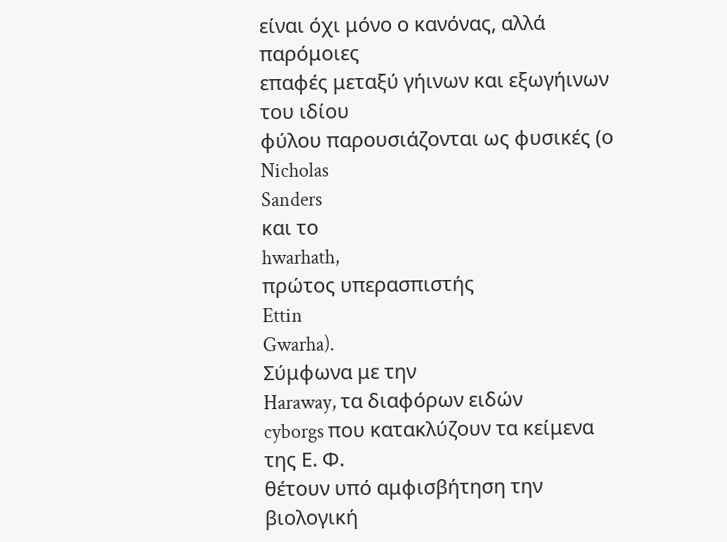είναι όχι μόνο ο κανόνας, αλλά παρόμοιες
επαφές μεταξύ γήινων και εξωγήινων του ιδίου
φύλου παρουσιάζονται ως φυσικές (ο
Nicholas
Sanders
και το
hwarhath,
πρώτος υπερασπιστής
Ettin
Gwarha).
Σύμφωνα με την
Haraway, τα διαφόρων ειδών
cyborgs που κατακλύζουν τα κείμενα της Ε. Φ.
θέτουν υπό αμφισβήτηση την βιολογική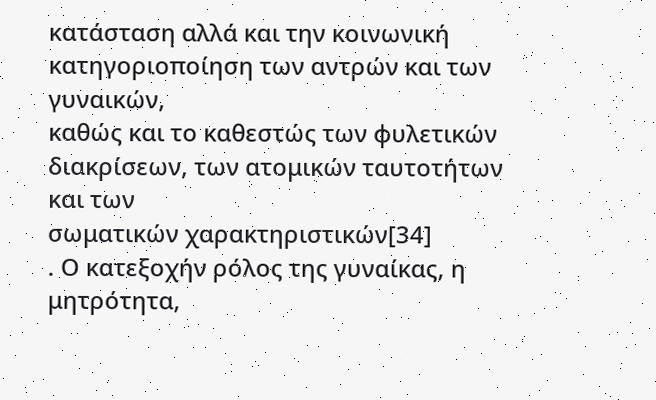κατάσταση αλλά και την κοινωνική
κατηγοριοποίηση των αντρών και των γυναικών,
καθώς και το καθεστώς των φυλετικών
διακρίσεων, των ατομικών ταυτοτήτων και των
σωματικών χαρακτηριστικών[34]
. Ο κατεξοχήν ρόλος της γυναίκας, η
μητρότητα,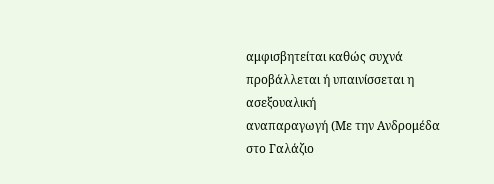αμφισβητείται καθώς συχνά
προβάλλεται ή υπαινίσσεται η ασεξουαλική
αναπαραγωγή (Με την Ανδρομέδα στο Γαλάζιο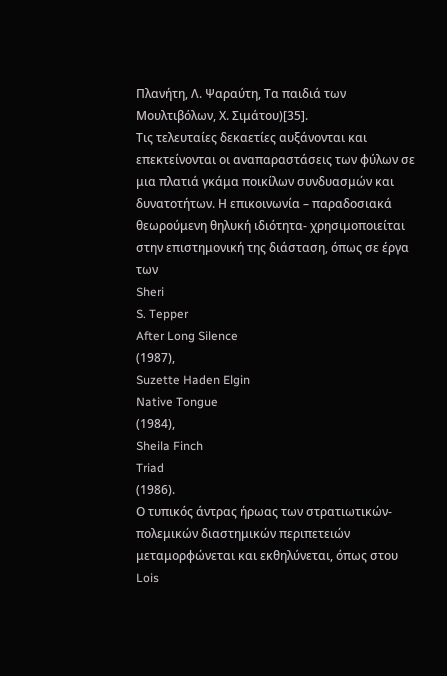Πλανήτη, Λ. Ψαραύτη, Τα παιδιά των
Μουλτιβόλων, Χ. Σιμάτου)[35].
Τις τελευταίες δεκαετίες αυξάνονται και
επεκτείνονται οι αναπαραστάσεις των φύλων σε
μια πλατιά γκάμα ποικίλων συνδυασμών και
δυνατοτήτων. Η επικοινωνία – παραδοσιακά
θεωρούμενη θηλυκή ιδιότητα- χρησιμοποιείται
στην επιστημονική της διάσταση, όπως σε έργα
των
Sheri
S. Tepper
After Long Silence
(1987),
Suzette Haden Elgin
Native Tongue
(1984),
Sheila Finch
Triad
(1986).
Ο τυπικός άντρας ήρωας των στρατιωτικών-
πολεμικών διαστημικών περιπετειών
μεταμορφώνεται και εκθηλύνεται, όπως στου
Lois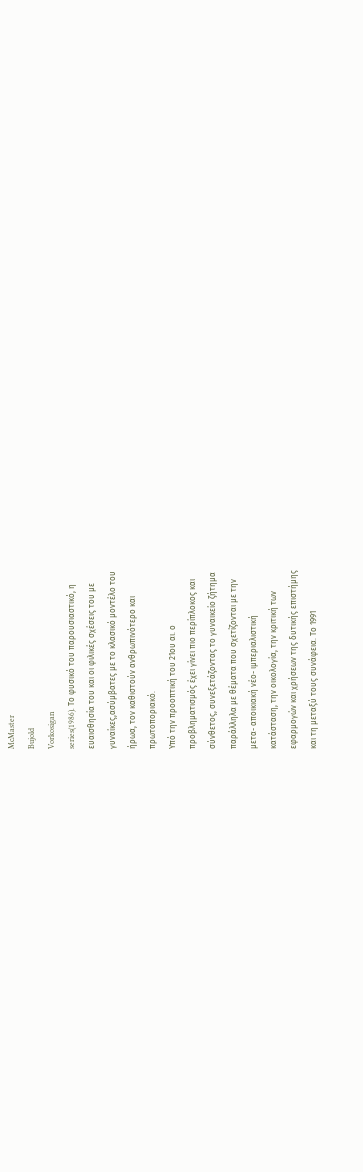McMaster
Bujold
Vorkosigan
series(1986). Το φυσικό του παρουσιαστικό, η
ευαισθησία του και οι φιλικές σχέσεις του με
γυναίκες,ασύμβατες με το κλασικό μοντέλο του
ήρωα, τον καθιστούν ανθρωπινότερο και
πρωτοποριακό.
Υπό την προοπτική του 21ου αι. ο
προβληματισμός έχει γίνει πιο περίπλοκος και
σύνθετος, συνεξετάζοντας το γυναικείο ζήτημα
παράλληλα με θέματα που σχετίζονται με την
μετα- αποικιακή νέο- ιμπεριαλιστική
κατάσταση, την οικολογία, την κριτική των
εφαρμογών και χρήσεων της δυτικής επιστήμης
και τη μεταξύ τους συνάφεια. Το 1991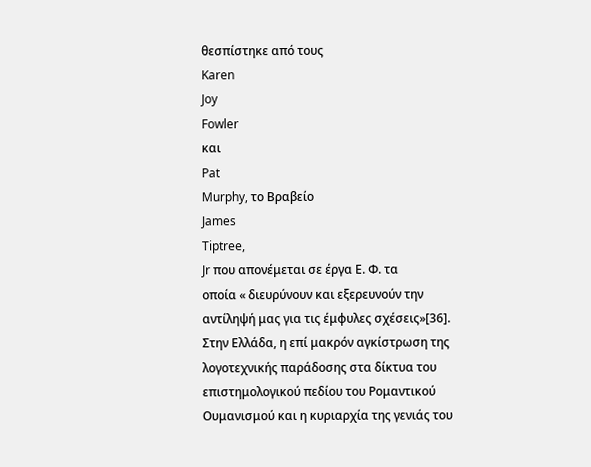θεσπίστηκε από τους
Karen
Joy
Fowler
και
Pat
Murphy, το Βραβείο
James
Tiptree,
Jr που απονέμεται σε έργα Ε. Φ. τα
οποία « διευρύνουν και εξερευνούν την
αντίληψή μας για τις έμφυλες σχέσεις»[36].
Στην Ελλάδα, η επί μακρόν αγκίστρωση της
λογοτεχνικής παράδοσης στα δίκτυα του
επιστημολογικού πεδίου του Ρομαντικού
Ουμανισμού και η κυριαρχία της γενιάς του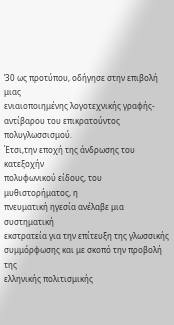’30 ως προτύπου, οδήγησε στην επιβολή μιας
ενιαιοποιημένης λογοτεχνικής γραφής-
αντίβαρου του επικρατούντος πολυγλωσσισμού.
Έτσι,την εποχή της άνδρωσης του κατεξοχήν
πολυφωνικού είδους, του μυθιστορήματος, η
πνευματική ηγεσία ανέλαβε μια συστηματική
εκστρατεία για την επίτευξη της γλωσσικής
συμμόρφωσης και με σκοπό την προβολή της
ελληνικής πολιτισμικής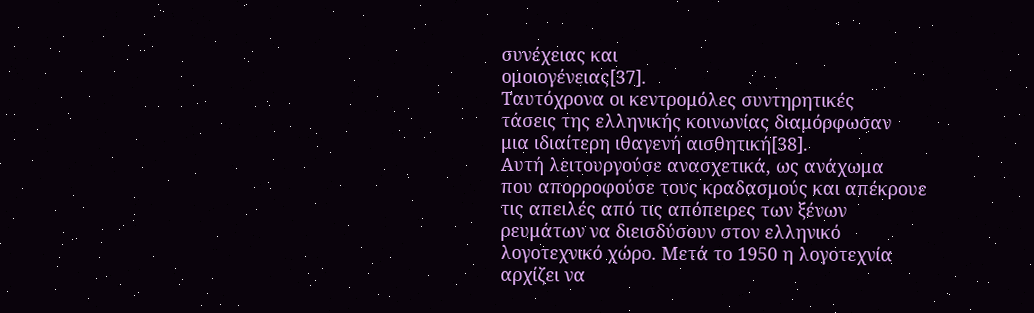συνέχειας και
ομοιογένειας[37].
Ταυτόχρονα οι κεντρομόλες συντηρητικές
τάσεις της ελληνικής κοινωνίας διαμόρφωσαν
μια ιδιαίτερη ιθαγενή αισθητική[38].
Αυτή λειτουργούσε ανασχετικά, ως ανάχωμα
που απορροφούσε τους κραδασμούς και απέκρουε
τις απειλές από τις απόπειρες των ξένων
ρευμάτων να διεισδύσουν στον ελληνικό
λογοτεχνικό χώρο. Μετά το 1950 η λογοτεχνία
αρχίζει να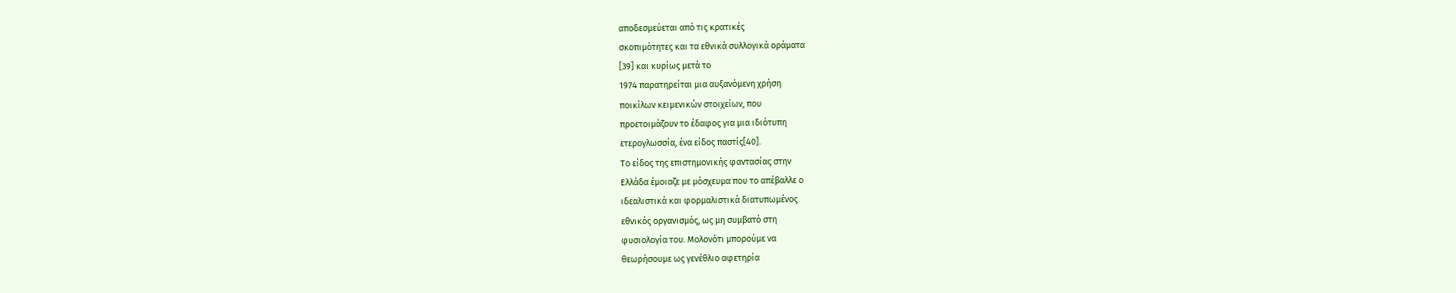αποδεσμεύεται από τις κρατικές
σκοπιμότητες και τα εθνικά συλλογικά οράματα
[39] και κυρίως μετά το
1974 παρατηρείται μια αυξανόμενη χρήση
ποικίλων κειμενικών στοιχείων, που
προετοιμάζουν το έδαφος για μια ιδιότυπη
ετερογλωσσία, ένα είδος παστίς[40].
Το είδος της επιστημονικής φαντασίας στην
Ελλάδα έμοιαζε με μόσχευμα που το απέβαλλε ο
ιδεαλιστικά και φορμαλιστικά διατυπωμένος
εθνικός οργανισμός, ως μη συμβατό στη
φυσιολογία του. Μολονότι μπορούμε να
θεωρήσουμε ως γενέθλιο αφετηρία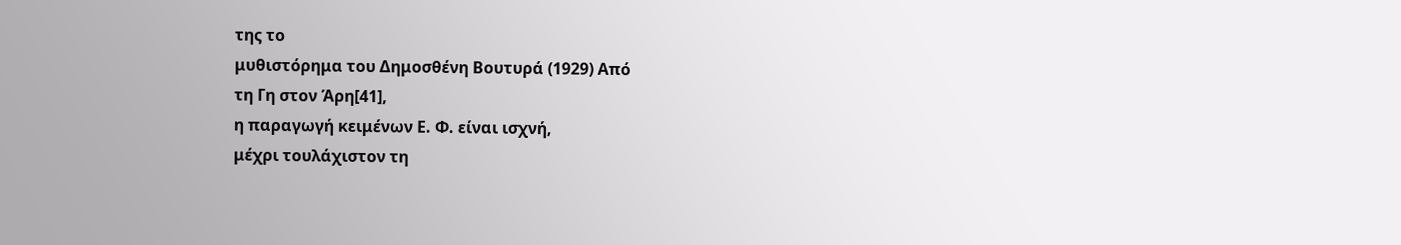της το
μυθιστόρημα του Δημοσθένη Βουτυρά (1929) Από
τη Γη στον Άρη[41],
η παραγωγή κειμένων Ε. Φ. είναι ισχνή,
μέχρι τουλάχιστον τη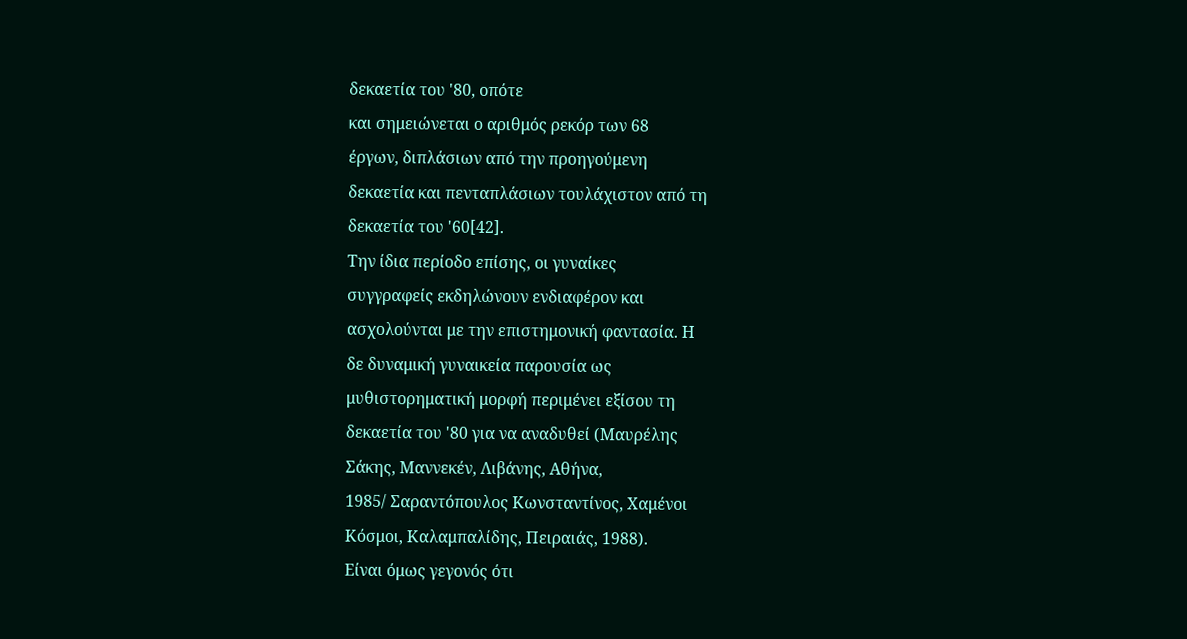δεκαετία του '80, οπότε
και σημειώνεται ο αριθμός ρεκόρ των 68
έργων, διπλάσιων από την προηγούμενη
δεκαετία και πενταπλάσιων τουλάχιστον από τη
δεκαετία του '60[42].
Την ίδια περίοδο επίσης, οι γυναίκες
συγγραφείς εκδηλώνουν ενδιαφέρον και
ασχολούνται με την επιστημονική φαντασία. Η
δε δυναμική γυναικεία παρουσία ως
μυθιστορηματική μορφή περιμένει εξίσου τη
δεκαετία του '80 για να αναδυθεί (Μαυρέλης
Σάκης, Μαννεκέν, Λιβάνης, Αθήνα,
1985/ Σαραντόπουλος Κωνσταντίνος, Χαμένοι
Κόσμοι, Καλαμπαλίδης, Πειραιάς, 1988).
Είναι όμως γεγονός ότι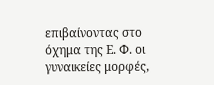επιβαίνοντας στο
όχημα της Ε. Φ. οι γυναικείες μορφές,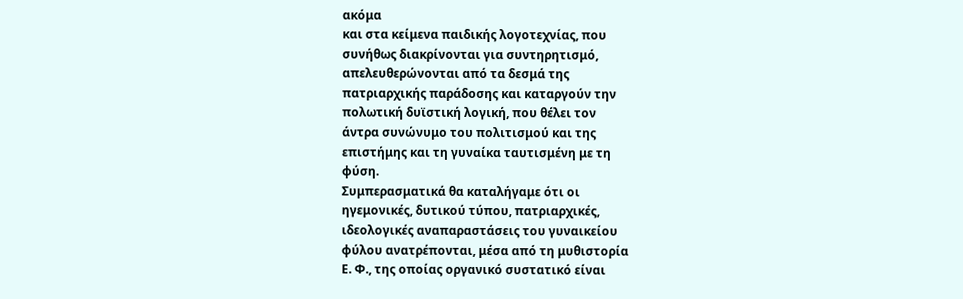ακόμα
και στα κείμενα παιδικής λογοτεχνίας, που
συνήθως διακρίνονται για συντηρητισμό,
απελευθερώνονται από τα δεσμά της
πατριαρχικής παράδοσης και καταργούν την
πολωτική δυϊστική λογική, που θέλει τον
άντρα συνώνυμο του πολιτισμού και της
επιστήμης και τη γυναίκα ταυτισμένη με τη
φύση.
Συμπερασματικά θα καταλήγαμε ότι οι
ηγεμονικές, δυτικού τύπου, πατριαρχικές,
ιδεολογικές αναπαραστάσεις του γυναικείου
φύλου ανατρέπονται, μέσα από τη μυθιστορία
Ε. Φ., της οποίας οργανικό συστατικό είναι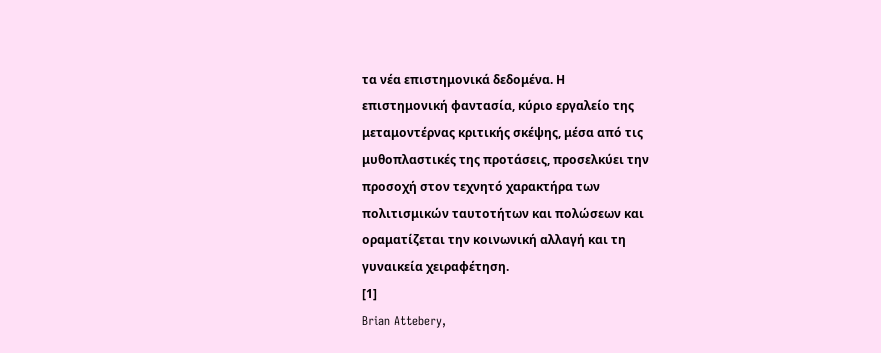τα νέα επιστημονικά δεδομένα. Η
επιστημονική φαντασία, κύριο εργαλείο της
μεταμοντέρνας κριτικής σκέψης, μέσα από τις
μυθοπλαστικές της προτάσεις, προσελκύει την
προσοχή στον τεχνητό χαρακτήρα των
πολιτισμικών ταυτοτήτων και πολώσεων και
οραματίζεται την κοινωνική αλλαγή και τη
γυναικεία χειραφέτηση.
[1]
Brian Attebery,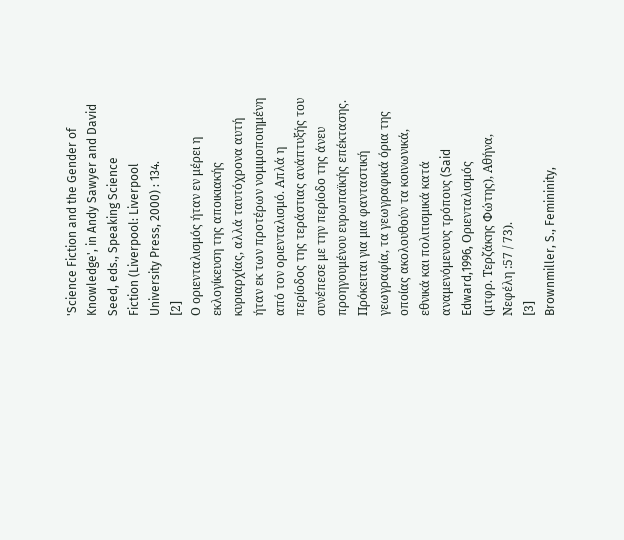'Science Fiction and the Gender of
Knowledge', in Andy Sawyer and David
Seed, eds., Speaking Science
Fiction (Liverpool: Liverpool
University Press, 2000) : 134.
[2]
Ο οριενταλισμός ήταν εν μέρει η
εκλογίκευση της αποικιακής
κυριαρχίας, αλλά ταυτόχρονα αυτή
ήταν εκ των προτέρων νομιμοποιημένη
από τον οριενταλισμό. Απλά η
περίοδος της τεράστιας ανάπτυξής του
συνέπεσε με την περίοδο της άνευ
προηγουμένου ευρωπαϊκής επέκτασης.
Πρόκειται για μια φανταστική
γεωγραφία, τα γεωγραφικά όρια της
οποίας ακολουθούν τα κοινωνικά,
εθνικά και πολιτισμικά κατά
αναμενόμενους τρόπους (Said
Edward,1996, Οριενταλισμός
(μτφρ. Τερζάκης Φώτης), Αθήνα,
Νεφέλη :57 / 73).
[3]
Brownmiller, S., Femininity,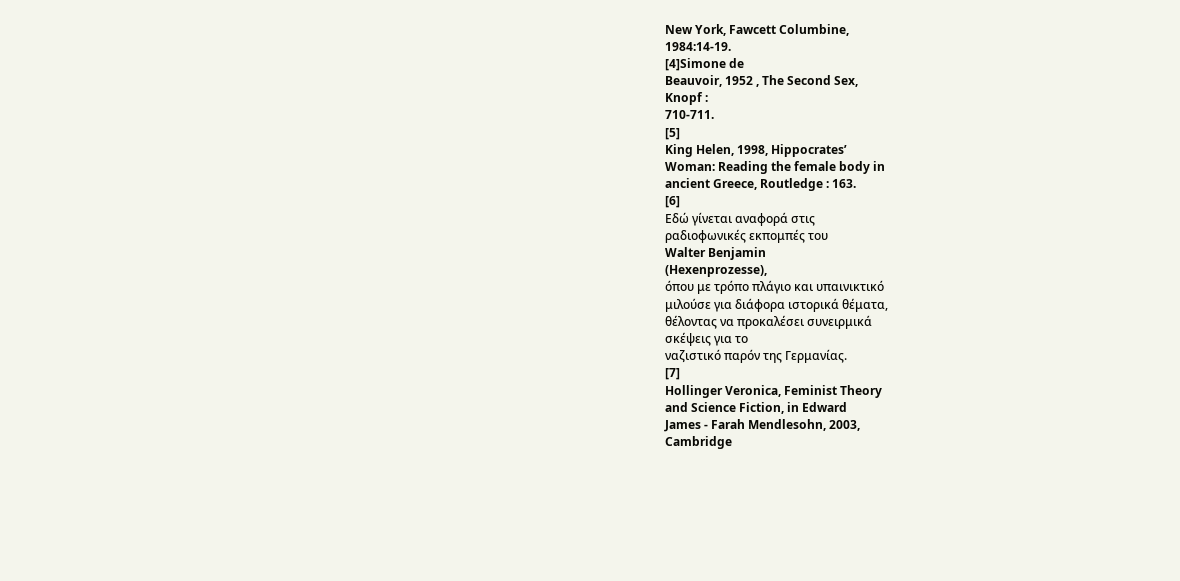New York, Fawcett Columbine,
1984:14-19.
[4]Simone de
Beauvoir, 1952 , The Second Sex,
Knopf :
710-711.
[5]
King Helen, 1998, Hippocrates’
Woman: Reading the female body in
ancient Greece, Routledge : 163.
[6]
Εδώ γίνεται αναφορά στις
ραδιοφωνικές εκπομπές του
Walter Benjamin
(Hexenprozesse),
όπου με τρόπο πλάγιο και υπαινικτικό
μιλούσε για διάφορα ιστορικά θέματα,
θέλοντας να προκαλέσει συνειρμικά
σκέψεις για το
ναζιστικό παρόν της Γερμανίας.
[7]
Hollinger Veronica, Feminist Theory
and Science Fiction, in Edward
James - Farah Mendlesohn, 2003,
Cambridge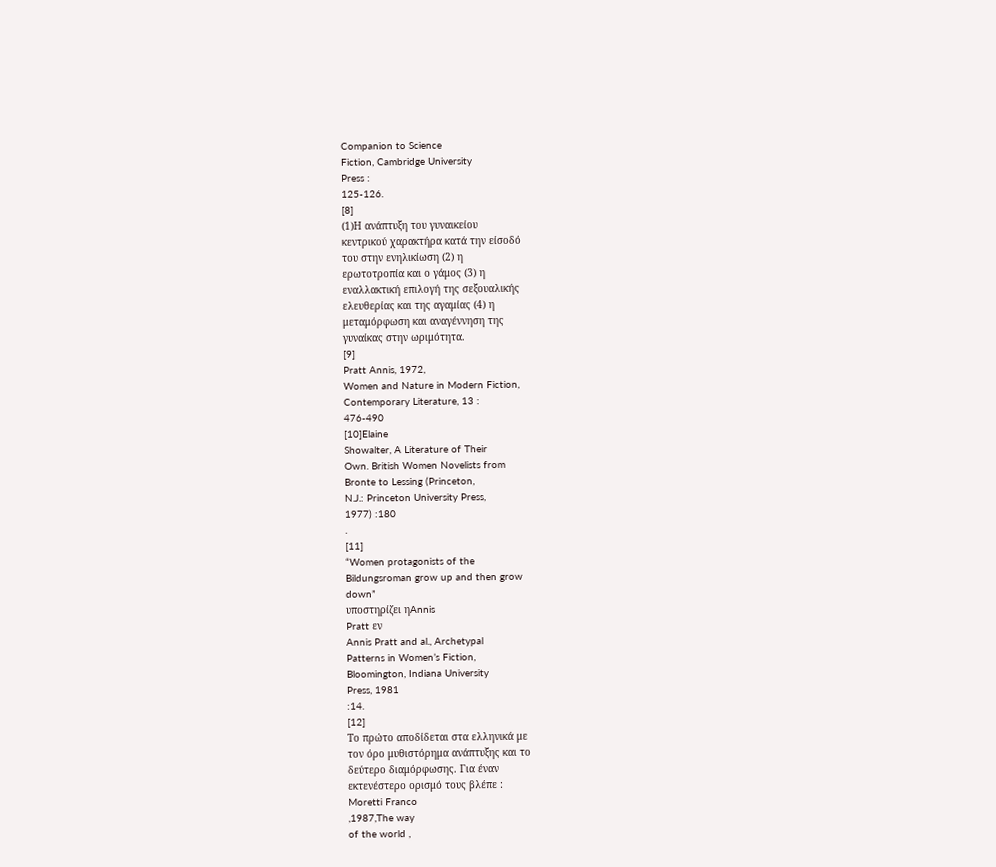Companion to Science
Fiction, Cambridge University
Press :
125-126.
[8]
(1)Η ανάπτυξη του γυναικείου
κεντρικού χαρακτήρα κατά την είσοδό
του στην ενηλικίωση (2) η
ερωτοτροπία και ο γάμος (3) η
εναλλακτική επιλογή της σεξουαλικής
ελευθερίας και της αγαμίας (4) η
μεταμόρφωση και αναγέννηση της
γυναίκας στην ωριμότητα.
[9]
Pratt Annis, 1972,
Women and Nature in Modern Fiction,
Contemporary Literature, 13 :
476-490
[10]Elaine
Showalter, A Literature of Their
Own. British Women Novelists from
Bronte to Lessing (Princeton,
N.J.: Princeton University Press,
1977) :180
.
[11]
“Women protagonists of the
Bildungsroman grow up and then grow
down”
υποστηρίζει ηAnnis
Pratt εν
Annis Pratt and al., Archetypal
Patterns in Women’s Fiction,
Bloomington, Indiana University
Press, 1981
:14.
[12]
Το πρώτο αποδίδεται στα ελληνικά με
τον όρο μυθιστόρημα ανάπτυξης και το
δεύτερο διαμόρφωσης. Για έναν
εκτενέστερο ορισμό τους βλέπε :
Moretti Franco
,1987,The way
of the world ,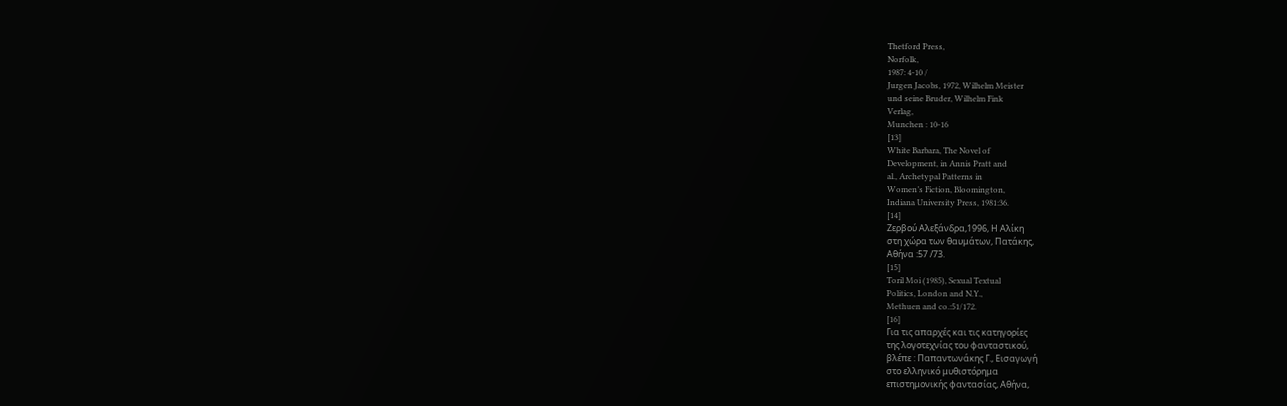Thetford Press,
Norfolk,
1987: 4-10 /
Jurgen Jacobs, 1972, Wilhelm Meister
und seine Bruder, Wilhelm Fink
Verlag,
Munchen : 10-16
[13]
White Barbara, The Novel of
Development, in Annis Pratt and
al., Archetypal Patterns in
Women’s Fiction, Bloomington,
Indiana University Press, 1981:36.
[14]
Ζερβού Αλεξάνδρα,1996, Η Αλίκη
στη χώρα των θαυμάτων, Πατάκης,
Αθήνα :57 /73.
[15]
Toril Moi (1985), Sexual Textual
Politics, London and N.Y.,
Methuen and co.:51/172.
[16]
Για τις απαρχές και τις κατηγορίες
της λογοτεχνίας του φανταστικού,
βλέπε : Παπαντωνάκης Γ., Εισαγωγή
στο ελληνικό μυθιστόρημα
επιστημονικής φαντασίας, Αθήνα,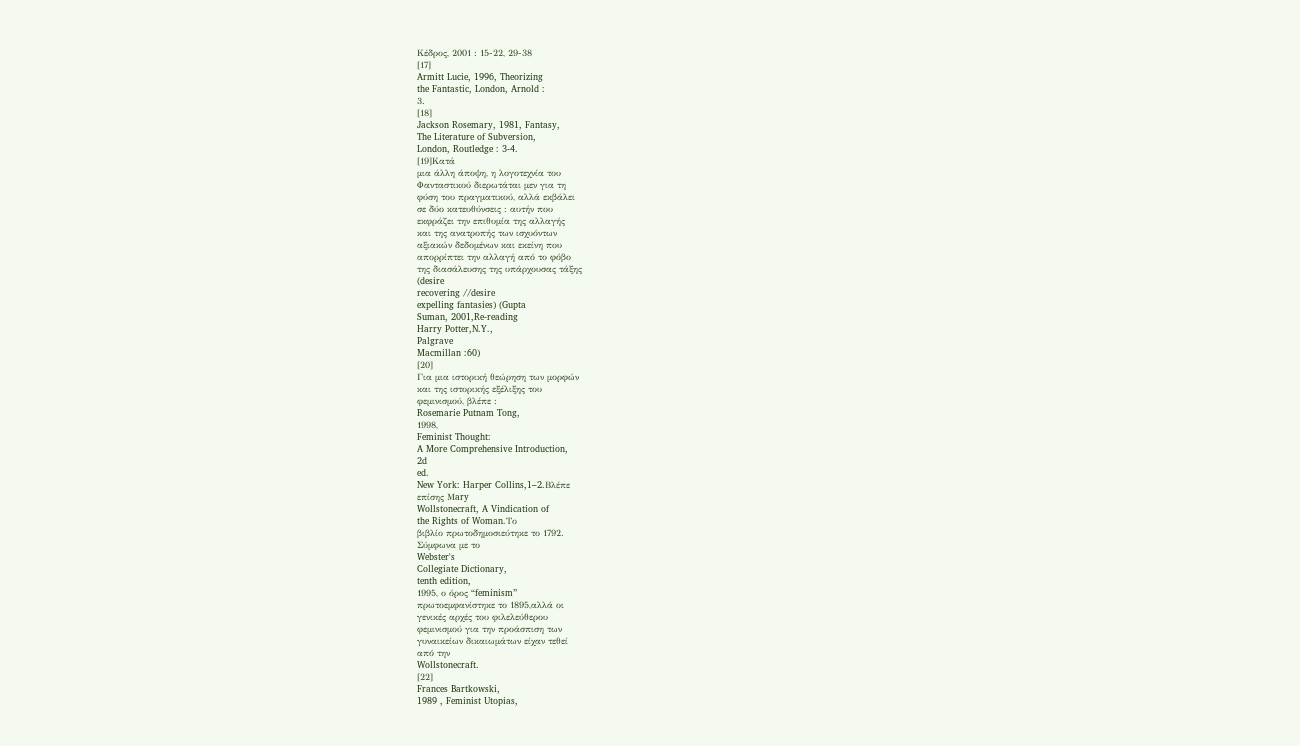Κέδρος, 2001 : 15-22, 29-38
[17]
Armitt Lucie, 1996, Theorizing
the Fantastic, London, Arnold :
3.
[18]
Jackson Rosemary, 1981, Fantasy,
The Literature of Subversion,
London, Routledge : 3-4.
[19]Κατά
μια άλλη άποψη, η λογοτεχνία του
Φανταστικού διερωτάται μεν για τη
φύση του πραγματικού, αλλά εκβάλει
σε δύο κατευθύνσεις : αυτήν που
εκφράζει την επιθυμία της αλλαγής
και της ανατροπής των ισχυόντων
αξιακών δεδομένων και εκείνη που
απορρίπτει την αλλαγή από το φόβο
της διασάλευσης της υπάρχουσας τάξης
(desire
recovering //desire
expelling fantasies) (Gupta
Suman, 2001,Re-reading
Harry Potter,N.Y.,
Palgrave
Macmillan :60)
[20]
Για μια ιστορική θεώρηση των μορφών
και της ιστορικής εξέλιξης του
φεμινισμού, βλέπε :
Rosemarie Putnam Tong,
1998,
Feminist Thought:
A More Comprehensive Introduction,
2d
ed.
New York: Harper Collins,1–2.Βλέπε
επίσης Μary
Wollstonecraft, A Vindication of
the Rights of Woman.Το
βιβλίο πρωτοδημοσιεύτηκε το 1792.
Σύμφωνα με το
Webster's
Collegiate Dictionary,
tenth edition,
1995, ο όρος “feminism”
πρωτοεμφανίστηκε το 1895,αλλά οι
γενικές αρχές του φιλελεύθερου
φεμινισμού για την προάσπιση των
γυναικείων δικαιωμάτων είχαν τεθεί
από την
Wollstonecraft.
[22]
Frances Bartkowski,
1989 , Feminist Utopias,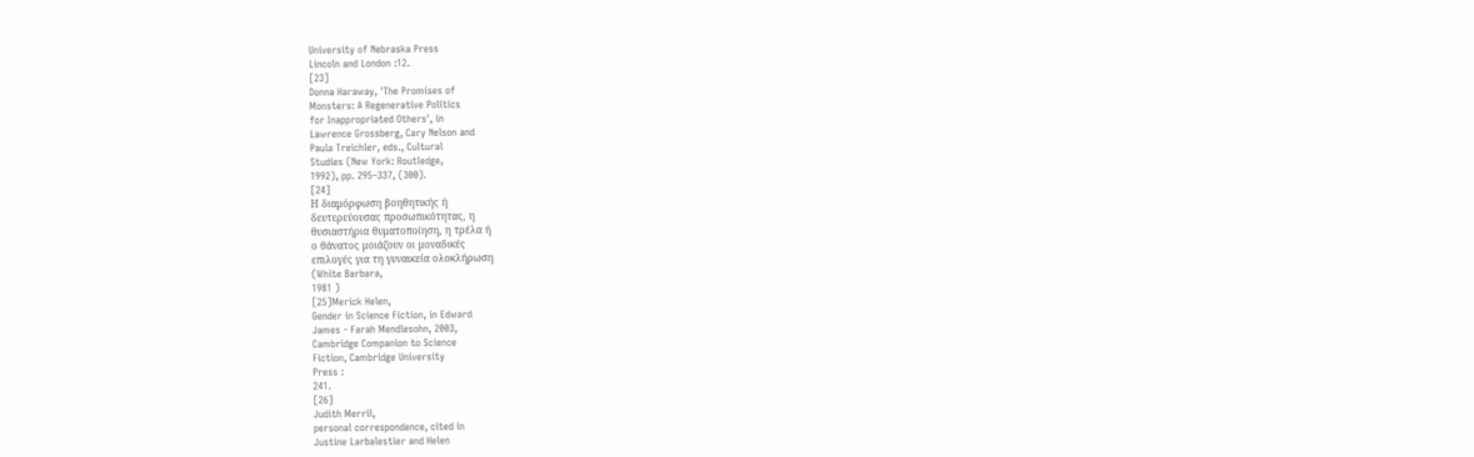University of Nebraska Press
Lincoln and London :12.
[23]
Donna Haraway, 'The Promises of
Monsters: A Regenerative Politics
for Inappropriated Others', in
Lawrence Grossberg, Cary Nelson and
Paula Treichler, eds., Cultural
Studies (New York: Routledge,
1992), pp. 295–337, (300).
[24]
Η διαμόρφωση βοηθητικής ή
δευτερεύουσας προσωπικότητας, η
θυσιαστήρια θυματοποίηση, η τρέλα ή
ο θάνατος μοιάζουν οι μοναδικές
επιλογές για τη γυναικεία ολοκλήρωση
(White Barbara,
1981 )
[25]Merick Helen,
Gender in Science Fiction, in Edward
James - Farah Mendlesohn, 2003,
Cambridge Companion to Science
Fiction, Cambridge University
Press :
241.
[26]
Judith Merril,
personal correspondence, cited in
Justine Larbalestier and Helen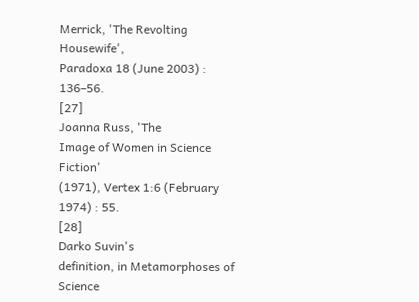Merrick, 'The Revolting Housewife',
Paradoxa 18 (June 2003) :
136–56.
[27]
Joanna Russ, 'The
Image of Women in Science Fiction'
(1971), Vertex 1:6 (February
1974) : 55.
[28]
Darko Suvin's
definition, in Metamorphoses of
Science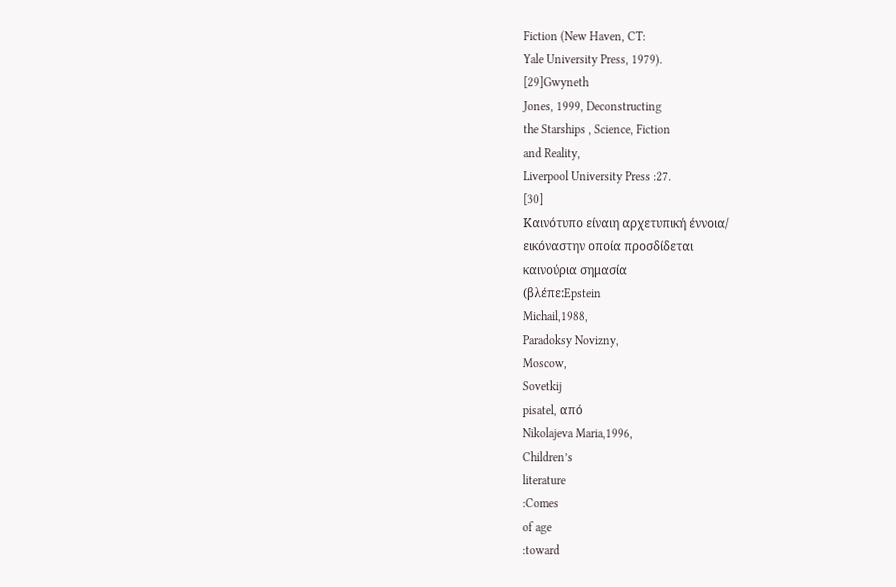Fiction (New Haven, CT:
Yale University Press, 1979).
[29]Gwyneth
Jones, 1999, Deconstructing
the Starships , Science, Fiction
and Reality,
Liverpool University Press :27.
[30]
Καινότυπο είναιη αρχετυπική έννοια/
εικόναστην οποία προσδίδεται
καινούρια σημασία
(βλέπε:Epstein
Michail,1988,
Paradoksy Novizny,
Moscow,
Sovetkij
pisatel, από
Nikolajeva Maria,1996,
Children’s
literature
:Comes
of age
:toward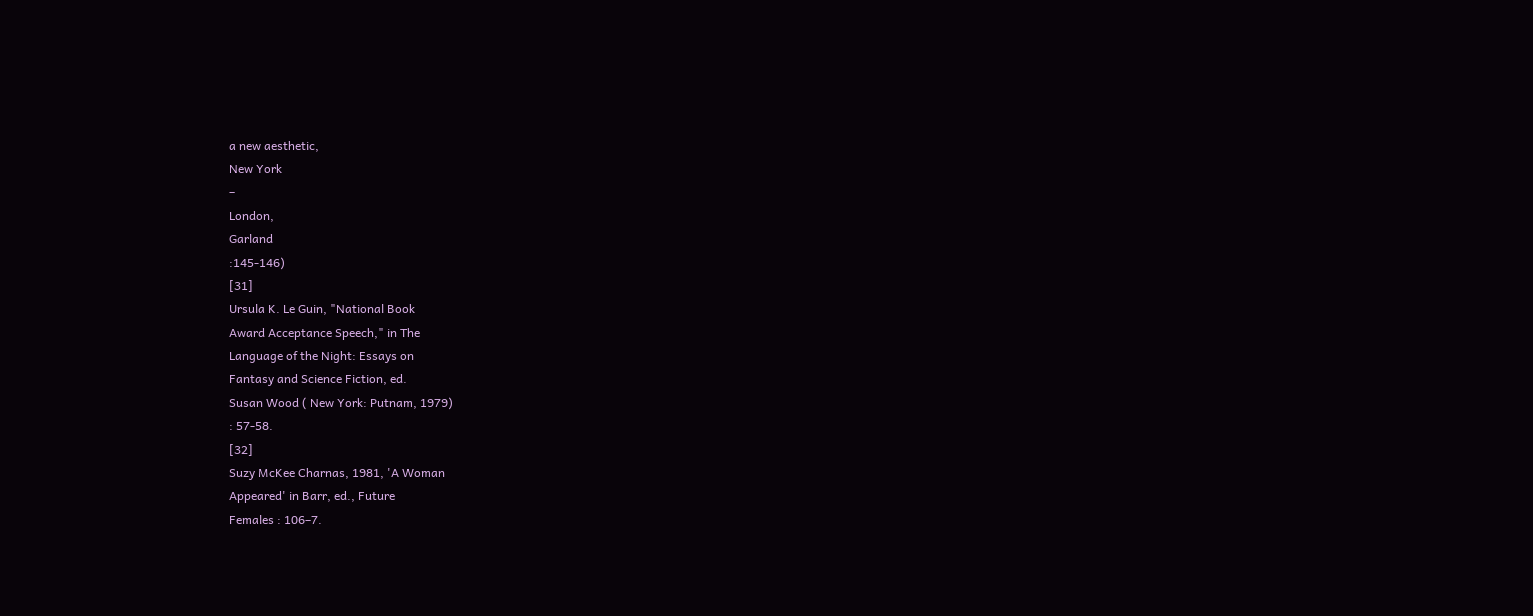a new aesthetic,
New York
–
London,
Garland
:145-146)
[31]
Ursula K. Le Guin, "National Book
Award Acceptance Speech," in The
Language of the Night: Essays on
Fantasy and Science Fiction, ed.
Susan Wood ( New York: Putnam, 1979)
: 57-58.
[32]
Suzy McKee Charnas, 1981, 'A Woman
Appeared' in Barr, ed., Future
Females : 106–7.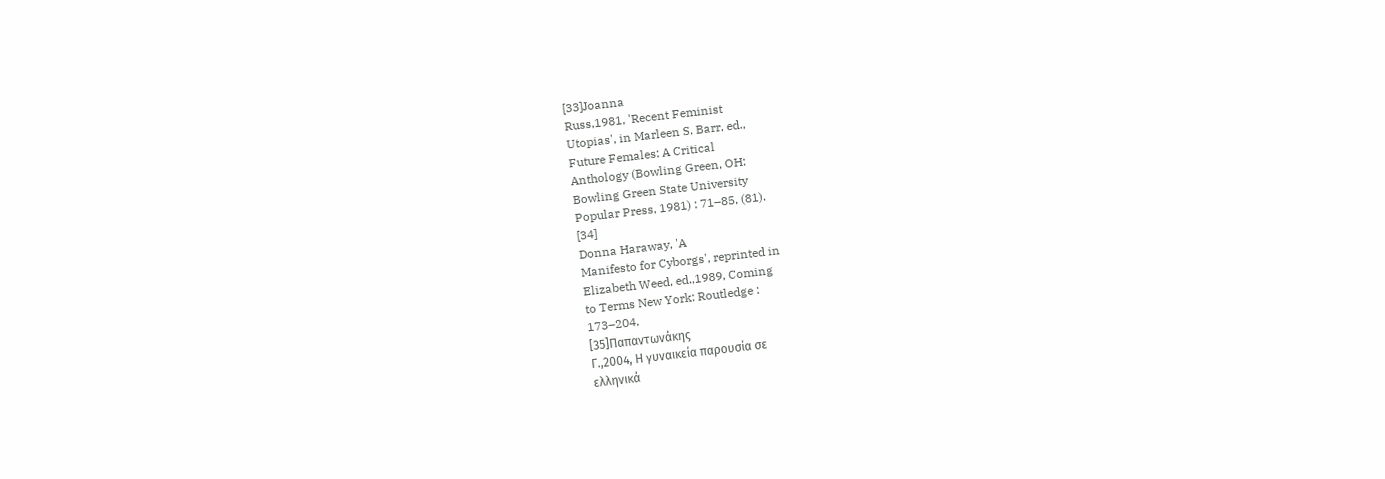[33]Joanna
Russ,1981, 'Recent Feminist
Utopias', in Marleen S. Barr, ed.,
Future Females: A Critical
Anthology (Bowling Green, OH:
Bowling Green State University
Popular Press, 1981) : 71–85, (81).
[34]
Donna Haraway, 'A
Manifesto for Cyborgs', reprinted in
Elizabeth Weed, ed.,1989, Coming
to Terms New York: Routledge :
173–204.
[35]Παπαντωνάκης
Γ.,2004, Η γυναικεία παρουσία σε
ελληνικά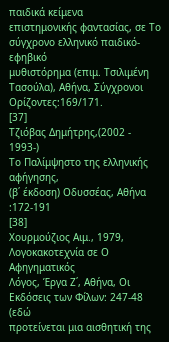παιδικά κείμενα
επιστημονικής φαντασίας, σε Το
σύγχρονο ελληνικό παιδικό- εφηβικό
μυθιστόρημα (επιμ. Τσιλιμένη
Τασούλα), Αθήνα, Σύγχρονοι
Ορίζοντες:169/171.
[37]
Τζιόβας Δημήτρης,(2002 - 1993-)
Το Παλίμψηστο της ελληνικής αφήγησης,
(β΄ έκδοση) Οδυσσέας, Αθήνα :172-191
[38]
Χουρμούζιος Αιμ., 1979,
Λογοκακοτεχνία σε Ο Αφηγηματικός
Λόγος, Έργα Ζ΄, Αθήνα, Οι
Εκδόσεις των Φίλων: 247-48 (εδώ
προτείνεται μια αισθητική της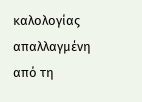καλολογίας απαλλαγμένη από τη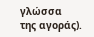γλώσσα
της αγοράς).